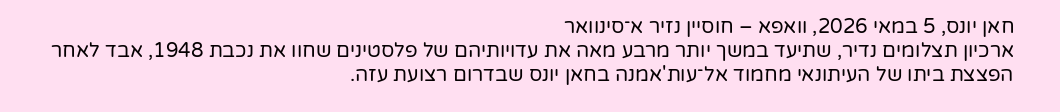חאן יונס, 5 במאי 2026, וואפא – חוסיין נזיר א־סינוואר
ארכיון תצלומים נדיר, שתיעד במשך יותר מרבע מאה את עדויותיהם של פלסטינים שחוו את נכבת 1948, אבד לאחר הפצצת ביתו של העיתונאי מחמוד אל־עות'אמנה בחאן יונס שבדרום רצועת עזה.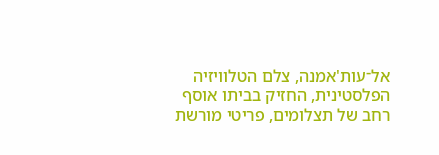אל־עות'אמנה, צלם הטלוויזיה הפלסטינית, החזיק בביתו אוסף רחב של תצלומים, פריטי מורשת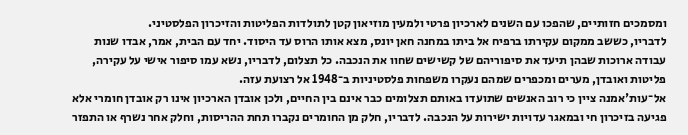ומסמכים חזותיים, שהפכו עם השנים לארכיון פרטי ולמעין מוזיאון קטן לתולדות הפליטות והזיכרון הפלסטיני.
לדבריו, כששב ממקום עקירתו ברפיח אל ביתו במחנה חאן יונס, מצא אותו הרוס עד היסוד. יחד עם הבית, אמר, אבדו שנות עבודה ארוכות שבהן תיעד את סיפוריהם של קשישים שחוו את הנכבה. כל תצלום, לדבריו, נשא עמו סיפור אישי על עקירה, פליטות ואובדן, מערים ומכפרים שמהם נעקרו משפחות פלסטיניות ב־1948 אל רצועת עזה.
אל־עות'אמנה ציין כי רוב האנשים שתועדו באותם תצלומים כבר אינם בין החיים, ולכן אובדן הארכיון אינו רק אובדן חומרי אלא פגיעה בזיכרון חי ובמאגר עדויות ישירות על הנכבה. לדבריו, חלק מן החומרים נקברו תחת ההריסות, וחלק אחר נשרף או התפזר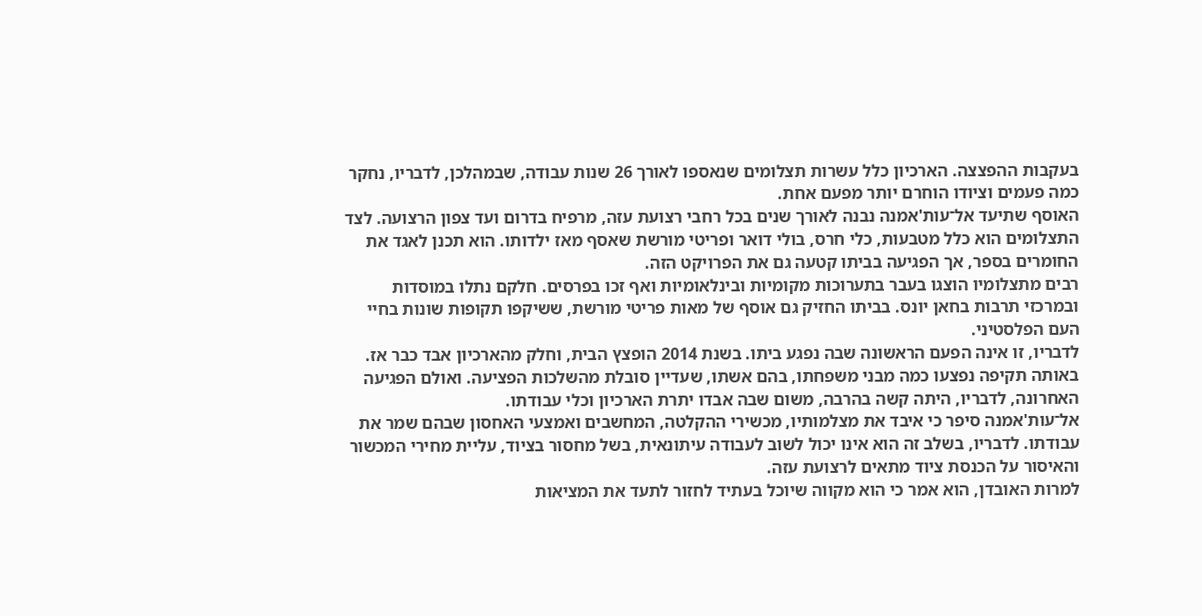בעקבות ההפצצה. הארכיון כלל עשרות תצלומים שנאספו לאורך 26 שנות עבודה, שבמהלכן, לדבריו, נחקר כמה פעמים וציודו הוחרם יותר מפעם אחת.
האוסף שתיעד אל־עות'אמנה נבנה לאורך שנים בכל רחבי רצועת עזה, מרפיח בדרום ועד צפון הרצועה. לצד התצלומים הוא כלל מטבעות, כלי חרס, בולי דואר ופריטי מורשת שאסף מאז ילדותו. הוא תכנן לאגד את החומרים בספר, אך הפגיעה בביתו קטעה גם את הפרויקט הזה.
רבים מתצלומיו הוצגו בעבר בתערוכות מקומיות ובינלאומיות ואף זכו בפרסים. חלקם נתלו במוסדות ובמרכזי תרבות בחאן יונס. בביתו החזיק גם אוסף של מאות פריטי מורשת, ששיקפו תקופות שונות בחיי העם הפלסטיני.
לדבריו, זו אינה הפעם הראשונה שבה נפגע ביתו. בשנת 2014 הופצץ הבית, וחלק מהארכיון אבד כבר אז. באותה תקיפה נפצעו כמה מבני משפחתו, בהם אשתו, שעדיין סובלת מהשלכות הפציעה. ואולם הפגיעה האחרונה, לדבריו, היתה קשה בהרבה, משום שבה אבדו יתרת הארכיון וכלי עבודתו.
אל־עות'אמנה סיפר כי איבד את מצלמותיו, מכשירי ההקלטה, המחשבים ואמצעי האחסון שבהם שמר את עבודתו. לדבריו, בשלב זה הוא אינו יכול לשוב לעבודה עיתונאית, בשל מחסור בציוד, עליית מחירי המכשור והאיסור על הכנסת ציוד מתאים לרצועת עזה.
למרות האובדן, הוא אמר כי הוא מקווה שיוכל בעתיד לחזור לתעד את המציאות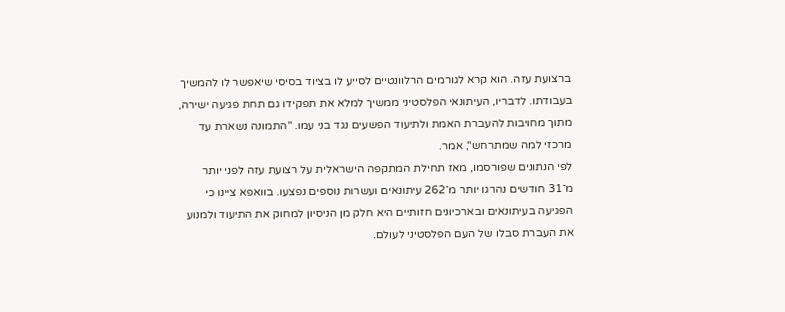ברצועת עזה. הוא קרא לגורמים הרלוונטיים לסייע לו בציוד בסיסי שיאפשר לו להמשיך בעבודתו. לדבריו, העיתונאי הפלסטיני ממשיך למלא את תפקידו גם תחת פגיעה ישירה, מתוך מחויבות להעברת האמת ולתיעוד הפשעים נגד בני עמו. "התמונה נשארת עד מרכזי למה שמתרחש", אמר.
לפי הנתונים שפורסמו, מאז תחילת המתקפה הישראלית על רצועת עזה לפני יותר מ־31 חודשים נהרגו יותר מ־262 עיתונאים ועשרות נוספים נפצעו. בוואפא ציינו כי הפגיעה בעיתונאים ובארכיונים חזותיים היא חלק מן הניסיון למחוק את התיעוד ולמנוע את העברת סבלו של העם הפלסטיני לעולם.